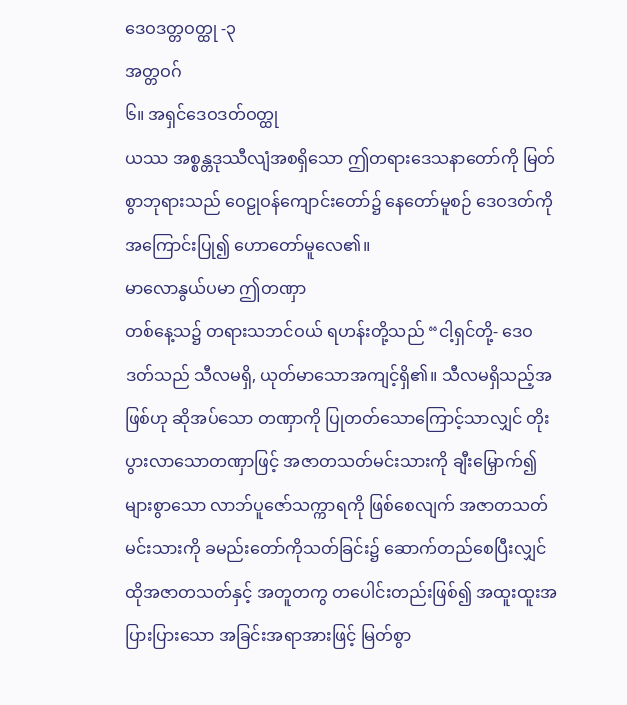ဒေဝဒတ္တဝတ္ထု -၃
အတ္တဝဂ်
၆။ အရှင်ဒေဝဒတ်ဝတ္ထု
ယဿ အစ္စန္တဒုဿီလျံအစရှိသော ဤတရားဒေသနာတော်ကို မြတ်စွာဘုရားသည် ဝေဠုဝန်ကျောင်းတော်၌ နေတော်မူစဉ် ဒေဝဒတ်ကို အကြောင်းပြု၍ ဟောတော်မူလေ၏။
မာလောနွယ်ပမာ ဤတဏှာ
တစ်နေ့သ၌ တရားသဘင်ဝယ် ရဟန်းတို့သည် “ငါ့ရှင်တို့- ဒေဝဒတ်သည် သီလမရှိ, ယုတ်မာသောအကျင့်ရှိ၏။ သီလမရှိသည့်အဖြစ်ဟု ဆိုအပ်သော တဏှာကို ပြုတတ်သောကြောင့်သာလျှင် တိုးပွားလာသောတဏှာဖြင့် အဇာတသတ်မင်းသားကို ချီးမြှောက်၍ များစွာသော လာဘ်ပူဇော်သက္ကာရကို ဖြစ်စေလျက် အဇာတသတ်မင်းသားကို ခမည်းတော်ကိုသတ်ခြင်း၌ ဆောက်တည်စေပြီးလျှင် ထိုအဇာတသတ်နှင့် အတူတကွ တပေါင်းတည်းဖြစ်၍ အထူးထူးအပြားပြားသော အခြင်းအရာအားဖြင့် မြတ်စွာ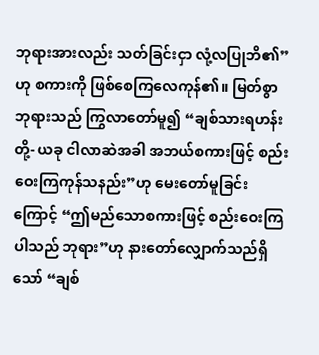ဘုရားအားလည်း သတ်ခြင်းငှာ လုံ့လပြုဘိ၏”ဟု စကားကို ဖြစ်စေကြလေကုန်၏။ မြတ်စွာဘုရားသည် ကြွလာတော်မူ၍ “ချစ်သားရဟန်းတို့- ယခု ငါလာဆဲအခါ အဘယ်စကားဖြင့် စည်းဝေးကြကုန်သနည်း”ဟု မေးတော်မူခြင်းကြောင့် “ဤမည်သောစကားဖြင့် စည်းဝေးကြပါသည် ဘုရား”ဟု နားတော်လျှောက်သည်ရှိသော် “ချစ်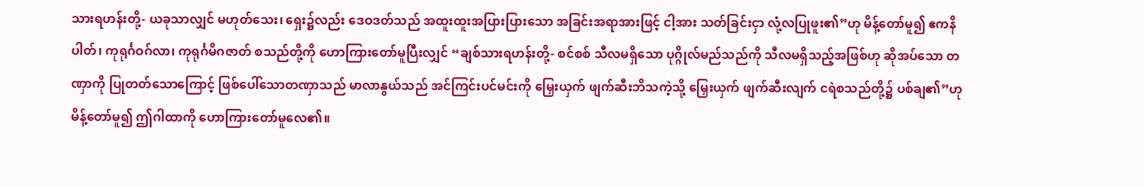သားရဟန်းတို့- ယခုသာလျှင် မဟုတ်သေး၊ ရှေး၌လည်း ဒေဝဒတ်သည် အထူးထူးအပြားပြားသော အခြင်းအရာအားဖြင့် ငါ့အား သတ်ခြင်းငှာ လုံ့လပြုဖူး၏”ဟု မိန့်တော်မူ၍ ဧကနိပါတ်၊ ကုရုင်္ဂဝဂ်လာ၊ ကုရုင်္ဂမိဂဇာတ် စသည်တို့ကို ဟောကြားတော်မူပြီးလျှင် “ချစ်သားရဟန်းတို့- စင်စစ် သီလမရှိသော ပုဂ္ဂိုလ်မည်သည်ကို သီလမရှိသည့်အဖြစ်ဟု ဆိုအပ်သော တဏှာကို ပြုတတ်သောကြောင့် ဖြစ်ပေါ်သောတဏှာသည် မာလာနွယ်သည် အင်ကြင်းပင်မင်းကို မြှေးယှက် ဖျက်ဆီးဘိသကဲ့သို့ မြှေးယှက် ဖျက်ဆီးလျက် ငရဲစသည်တို့၌ ပစ်ချ၏”ဟု မိန့်တော်မူ၍ ဤဂါထာကို ဟောကြားတော်မူလေ၏။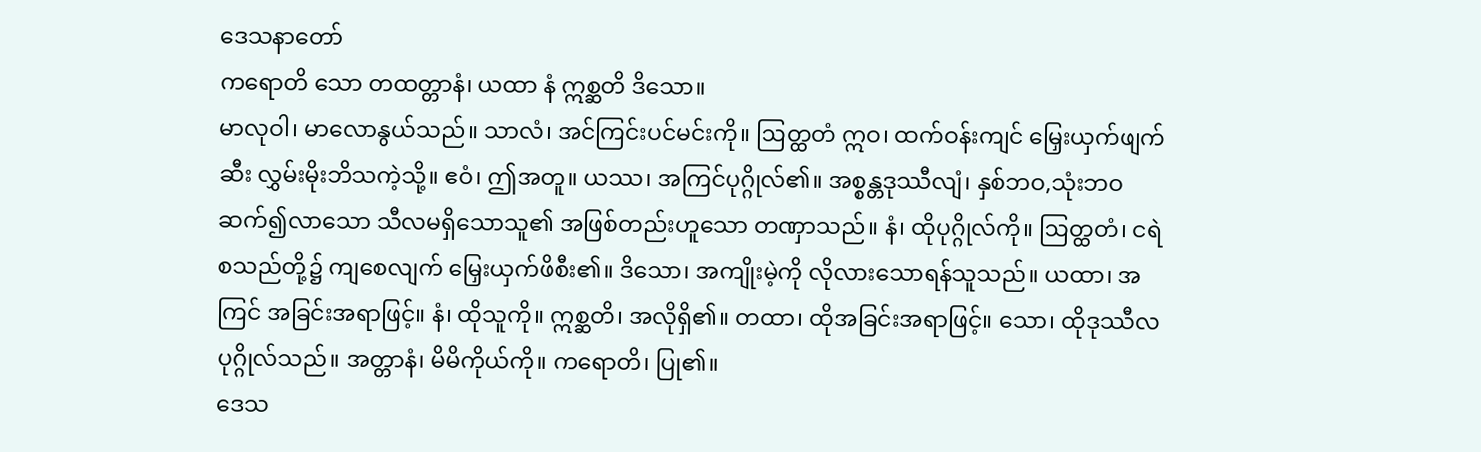ဒေသနာတော်
ကရောတိ သော တထတ္တာနံ၊ ယထာ နံ ဣစ္ဆတိ ဒိသော။
မာလုဝါ၊ မာလောနွယ်သည်။ သာလံ၊ အင်ကြင်းပင်မင်းကို။ ဩတ္ထတံ ဣဝ၊ ထက်ဝန်းကျင် မြှေးယှက်ဖျက်ဆီး လွှမ်းမိုးဘိသကဲ့သို့။ ဧဝံ၊ ဤအတူ။ ယဿ၊ အကြင်ပုဂ္ဂိုလ်၏။ အစ္စန္တဒုဿီလျံ၊ နှစ်ဘဝ,သုံးဘဝ ဆက်၍လာသော သီလမရှိသောသူ၏ အဖြစ်တည်းဟူသော တဏှာသည်။ နံ၊ ထိုပုဂ္ဂိုလ်ကို။ ဩတ္ထတံ၊ ငရဲစသည်တို့၌ ကျစေလျက် မြှေးယှက်ဖိစီး၏။ ဒိသော၊ အကျိုးမဲ့ကို လိုလားသောရန်သူသည်။ ယထာ၊ အကြင် အခြင်းအရာဖြင့်။ နံ၊ ထိုသူကို။ ဣစ္ဆတိ၊ အလိုရှိ၏။ တထာ၊ ထိုအခြင်းအရာဖြင့်။ သော၊ ထိုဒုဿီလပုဂ္ဂိုလ်သည်။ အတ္တာနံ၊ မိမိကိုယ်ကို။ ကရောတိ၊ ပြု၏။
ဒေသ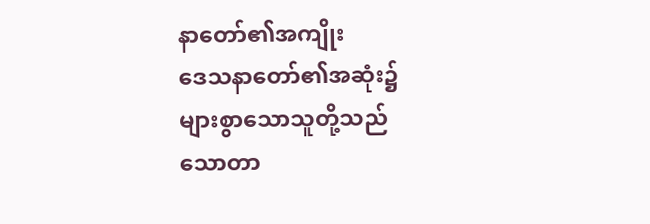နာတော်၏အကျိုး
ဒေသနာတော်၏အဆုံး၌ များစွာသောသူတို့သည် သောတာ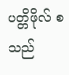ပတ္တိဖိုလ် စသည်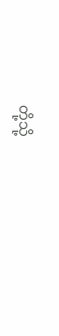တို့သို့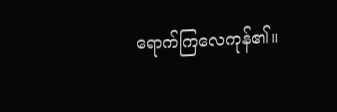ရောက်ကြလေကုန်၏။